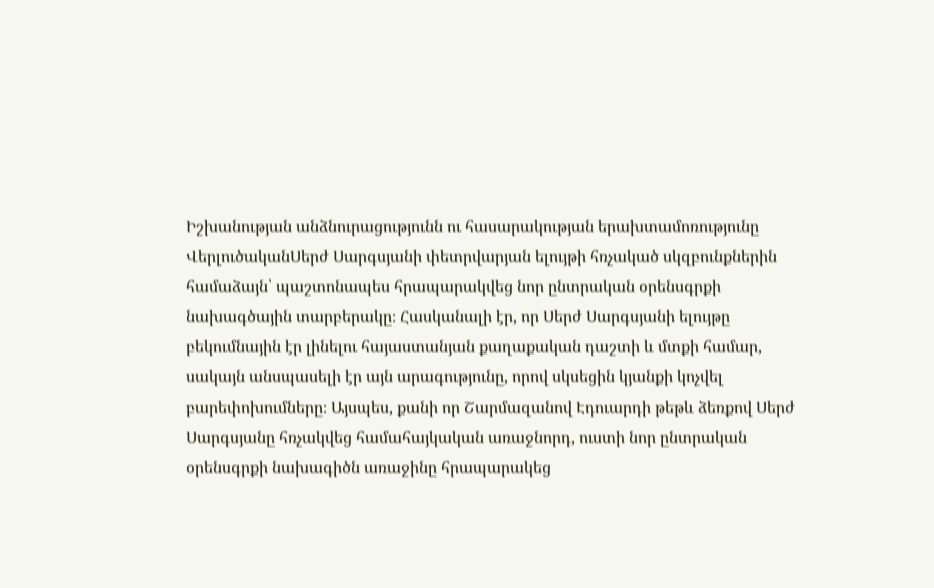Իշխանության անձնուրացությունն ու հասարակության երախտամոռությունը
ՎերլուծականՍերժ Սարգսյանի փետրվարյան ելույթի հռչակած սկզբունքներին համաձայն՝ պաշտոնապես հրապարակվեց նոր ընտրական օրենսգրքի նախագծային տարբերակը։ Հասկանալի էր, որ Սերժ Սարգսյանի ելույթը բեկումնային էր լինելու հայաստանյան քաղաքական դաշտի և մտքի համար, սակայն անսպասելի էր այն արագությունը, որով սկսեցին կյանքի կոչվել բարեփոխումները։ Այսպես, քանի որ Շարմազանով Էդուարդի թեթև ձեռքով Սերժ Սարգսյանը հռչակվեց համահայկական առաջնորդ, ուստի նոր ընտրական օրենսգրքի նախագիծն առաջինը հրապարակեց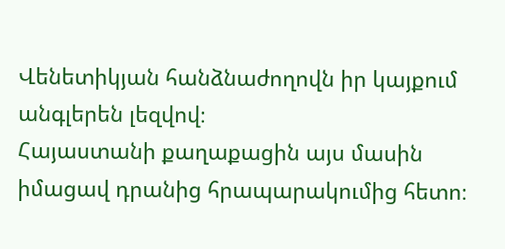Վենետիկյան հանձնաժողովն իր կայքում անգլերեն լեզվով։
Հայաստանի քաղաքացին այս մասին իմացավ դրանից հրապարակումից հետո։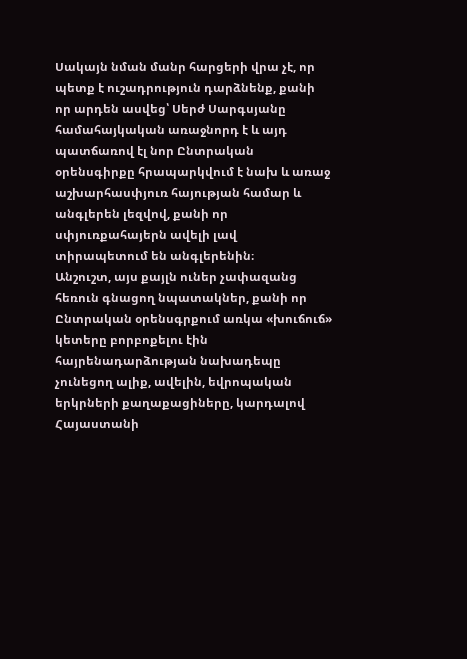Սակայն նման մանր հարցերի վրա չէ, որ պետք է ուշադրություն դարձնենք, քանի որ արդեն ասվեց՝ Սերժ Սարգսյանը համահայկական առաջնորդ է և այդ պատճառով էլ նոր Ընտրական օրենսգիրքը հրապարկվում է նախ և առաջ աշխարհասփյուռ հայության համար և անգլերեն լեզվով, քանի որ սփյուռքահայերն ավելի լավ տիրապետում են անգլերենին։
Անշուշտ, այս քայլն ուներ չափազանց հեռուն գնացող նպատակներ, քանի որ Ընտրական օրենսգրքում առկա «խուճուճ» կետերը բորբոքելու էին հայրենադարձության նախադեպը չունեցող ալիք, ավելին, եվրոպական երկրների քաղաքացիները, կարդալով Հայաստանի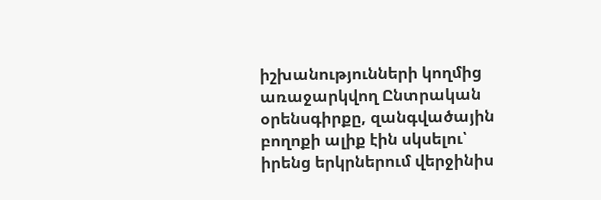իշխանությունների կողմից առաջարկվող Ընտրական օրենսգիրքը, զանգվածային բողոքի ալիք էին սկսելու՝ իրենց երկրներում վերջինիս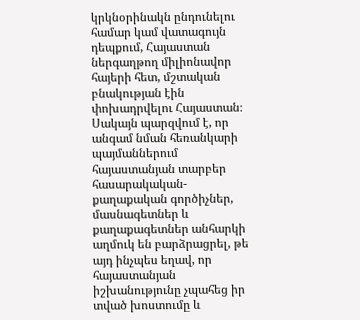կրկնօրինակն ընդունելու համար կամ վատագույն դեպքում, Հայաստան ներգաղթող միլիոնավոր հայերի հետ, մշտական բնակության էին փոխադրվելու Հայաստան։
Սակայն պարզվում է, որ անգամ նման հեռանկարի պայմաններում հայաստանյան տարբեր հասարակական- քաղաքական գործիչներ, մասնագետներ և քաղաքագետներ անհարկի աղմուկ են բարձրացրել, թե այդ ինչպես եղավ, որ հայաստանյան իշխանությունը չպահեց իր տված խոստումը և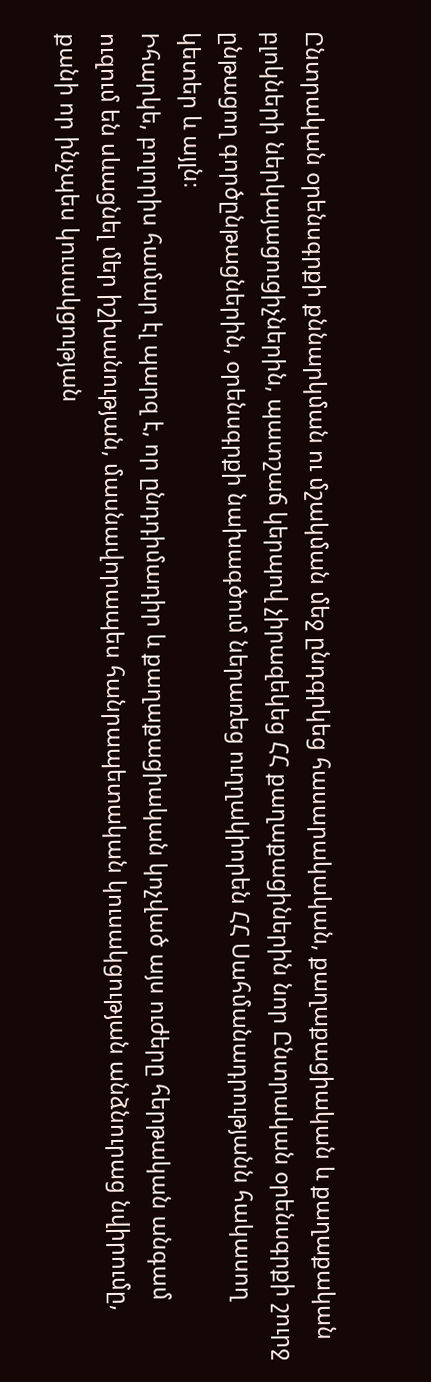Ընտրական օրենսգրքի քննարկման ու մշակման մեջ ընդգրկեց հասարակական, քաղաքացիական և քաղաքական բլոկների ներկայացուցիչներին, պատշաճ կերպով չիրազեկեց ՀՀ քաղաքացիներին նոր Ընտրական օրենսգրքի շուրջ ընթացող գործընթացներին, օրենսգրքի նախագծում ներառեց ուղղակիորեն ՀՀ Սահմանադրությանն հակասող կետեր և այլն։
Իհարկե, բոլորիս համար էլ պարզ է, որ ընդդիմադիր և քաղաքացիական կոչված այս ուժերը հերթական անգամ ուզում են սևացնել մեր իշխանության, մասնավորապես հանրապետական կուսակցության անձնուրաց նվիրումը, քանի որ ինչպես կուսակցության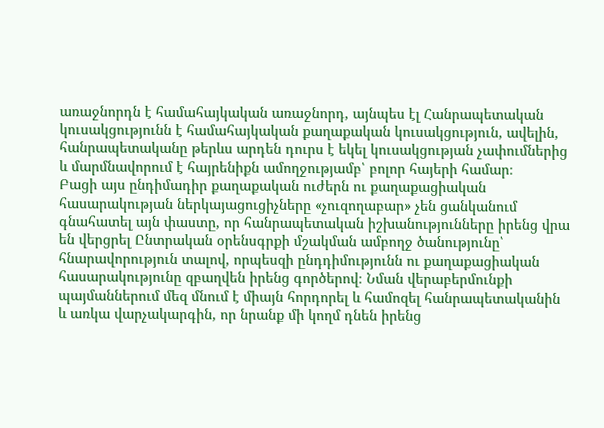առաջնորդն է համահայկական առաջնորդ, այնպես էլ Հանրապետական կուսակցությունն է համահայկական քաղաքական կուսակցություն, ավելին, հանրապետականը թերևս արդեն դուրս է եկել կուսակցության չափումներից և մարմնավորում է հայրենիքն ամողջությամբ՝ բոլոր հայերի համար։
Բացի այս ընդիմադիր քաղաքական ուժերն ու քաղաքացիական հասարակության ներկայացուցիչները «չուզողաբար» չեն ցանկանում գնահատել այն փաստը, որ հանրապետական իշխանությունները իրենց վրա են վերցրել Ընտրական օրենսգրքի մշակման ամբողջ ծանությունը՝ հնարավորություն տալով, որպեսզի ընդդիմությունն ու քաղաքացիական հասարակությունը զբաղվեն իրենց գործերով։ Նման վերաբերմունքի պայմաններում մեզ մնում է միայն հորդորել և համոզել հանրապետականին և առկա վարչակարգին, որ նրանք մի կողմ դնեն իրենց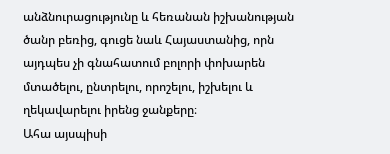անձնուրացությունը և հեռանան իշխանության ծանր բեռից, գուցե նաև Հայաստանից, որն այդպես չի գնահատում բոլորի փոխարեն մտածելու, ընտրելու, որոշելու, իշխելու և ղեկավարելու իրենց ջանքերը։
Ահա այսպիսի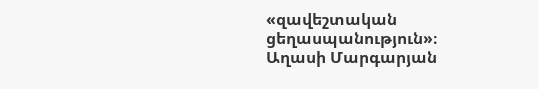«զավեշտական ցեղասպանություն»։
Աղասի Մարգարյան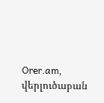Orer.am, վերլուծաբան